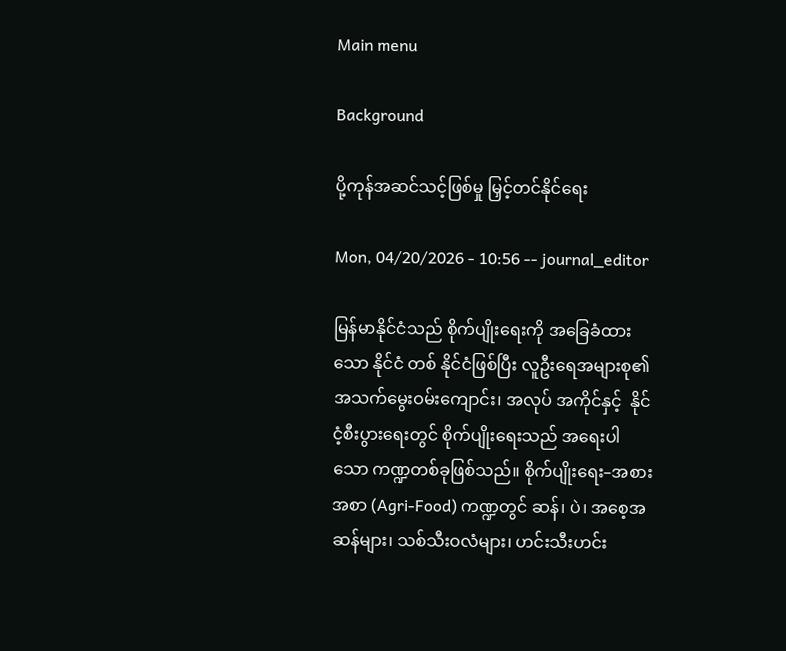Main menu

Background

ပို့ကုန်အဆင်သင့်ဖြစ်မှု မြှင့်တင်နိုင်ရေး

Mon, 04/20/2026 - 10:56 -- journal_editor

မြန်မာနိုင်ငံသည် စိုက်ပျိုးရေးကို အခြေခံထားသော နိုင်ငံ တစ် နိုင်ငံဖြစ်ပြီး လူဦးရေအများစု၏ အသက်မွေးဝမ်းကျောင်း၊ အလုပ် အကိုင်နှင့်  နိုင်ငံ့စီးပွားရေးတွင် စိုက်ပျိုးရေးသည် အရေးပါသော ကဏ္ဍတစ်ခုဖြစ်သည်။ စိုက်ပျိုးရေး–အစားအစာ (Agri-Food) ကဏ္ဍတွင် ဆန်၊ ပဲ၊ အစေ့အဆန်များ၊ သစ်သီးဝလံများ၊ ဟင်းသီးဟင်း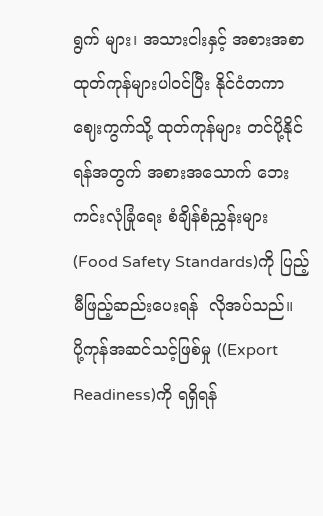ရွက် များ၊ အသားငါးနှင့် အစားအစာထုတ်ကုန်များပါဝင်ပြီး နိုင်ငံတကာ ဈေးကွက်သို့ ထုတ်ကုန်များ တင်ပို့နိုင်ရန်အတွက် အစားအသောက် ဘေးကင်းလုံခြုံရေး စံချိန်စံညွှန်းများ (Food Safety Standards)ကို ပြည့်မီဖြည့်ဆည်းပေးရန်  လိုအပ်သည်။  ပို့ကုန်အဆင်သင့်ဖြစ်မှု ((Export Readiness)ကို ရရှိရန်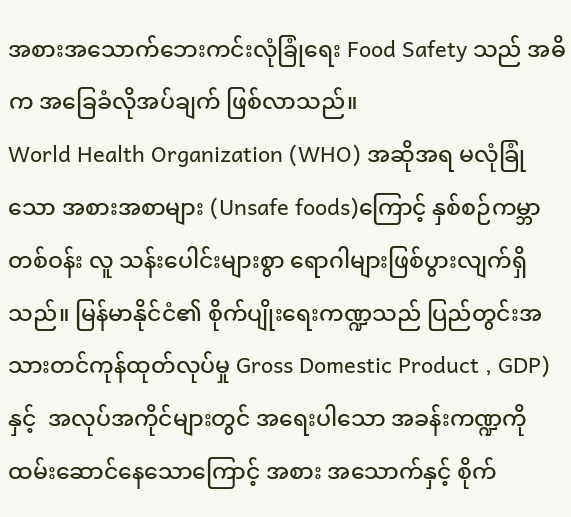အစားအသောက်ဘေးကင်းလုံခြုံရေး Food Safety သည် အဓိက အခြေခံလိုအပ်ချက် ဖြစ်လာသည်။
World Health Organization (WHO) အဆိုအရ မလုံခြုံသော အစားအစာများ (Unsafe foods)ကြောင့် နှစ်စဉ်ကမ္ဘာတစ်ဝန်း လူ သန်းပေါင်းများစွာ ရောဂါများဖြစ်ပွားလျက်ရှိသည်။ မြန်မာနိုင်ငံ၏ စိုက်ပျိုးရေးကဏ္ဍသည် ပြည်တွင်းအသားတင်ကုန်ထုတ်လုပ်မှု Gross Domestic Product , GDP) နှင့်  အလုပ်အကိုင်များတွင် အရေးပါသော အခန်းကဏ္ဍကို ထမ်းဆောင်နေသောကြောင့် အစား အသောက်နှင့် စိုက်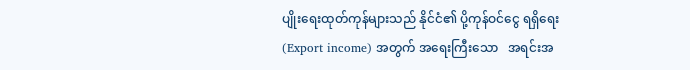ပျိုးရေးထုတ်ကုန်များသည် နိုင်ငံ၏ ပို့ကုန်ဝင်ငွေ ရရှိရေး (Export income) အတွက် အရေးကြီးသော   အရင်းအ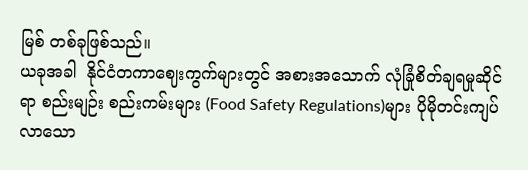မြစ် တစ်ခုဖြစ်သည်။
ယခုအခါ  နိုင်ငံတကာဈေးကွက်များတွင် အစားအသောက် လုံခြုံစိတ်ချရမှုဆိုင်ရာ စည်းမျဉ်း စည်းကမ်းများ (Food Safety Regulations)များ ပိုမိုတင်းကျပ်လာသော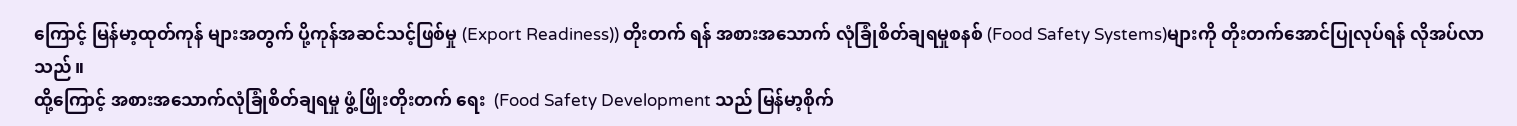ကြောင့် မြန်မာ့ထုတ်ကုန် များအတွက် ပို့ကုန်အဆင်သင့်ဖြစ်မှု (Export Readiness)) တိုးတက် ရန် အစားအသောက် လုံခြုံစိတ်ချရမှုစနစ် (Food Safety Systems)များကို တိုးတက်အောင်ပြုလုပ်ရန် လိုအပ်လာသည်။
ထို့ကြောင့် အစားအသောက်လုံခြုံစိတ်ချရမှု ဖွံ့ဖြိုးတိုးတက် ရေး  (Food Safety Development သည် မြန်မာ့စိုက်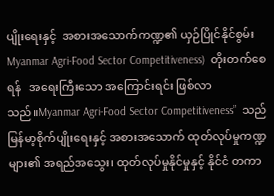ပျိုးရေးနှင့်  အစားအသောက်ကဏ္ဍ၏ ယှဉ်ပြိုင်နိုင်စွမ်း  Myanmar Agri-Food Sector Competitiveness)  တိုးတက်စေရန်   အရေးကြီးသော အကြောင်းရင်း ဖြစ်လာသည်။Myanmar Agri-Food Sector Competitiveness”  သည် မြန်မာ့စိုက်ပျိုးရေးနှင့် အစားအသောက် ထုတ်လုပ်မှုကဏ္ဍများ၏ အရည်အသွေး၊ ထုတ်လုပ်မှုနိုင်မှုနှင့် နိုင်ငံ တကာ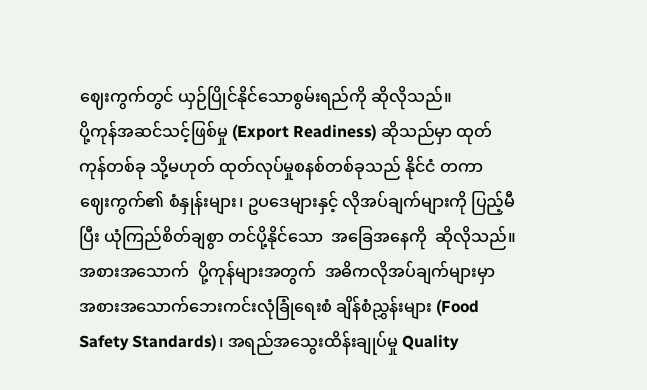ဈေးကွက်တွင် ယှဉ်ပြိုင်နိုင်သောစွမ်းရည်ကို ဆိုလိုသည်။
ပို့ကုန်အဆင်သင့်ဖြစ်မှု (Export Readiness) ဆိုသည်မှာ ထုတ်ကုန်တစ်ခု သို့မဟုတ် ထုတ်လုပ်မှုစနစ်တစ်ခုသည် နိုင်ငံ တကာ ဈေးကွက်၏ စံနှုန်းများ၊ ဥပဒေများနှင့် လိုအပ်ချက်များကို ပြည့်မီပြီး ယုံကြည်စိတ်ချစွာ တင်ပို့နိုင်သော  အခြေအနေကို  ဆိုလိုသည်။ အစားအသောက်  ပို့ကုန်များအတွက်  အဓိကလိုအပ်ချက်များမှာ အစားအသောက်ဘေးကင်းလုံခြုံရေးစံ ချိန်စံညွှန်းများ (Food Safety Standards)၊ အရည်အသွေးထိန်းချုပ်မှု Quality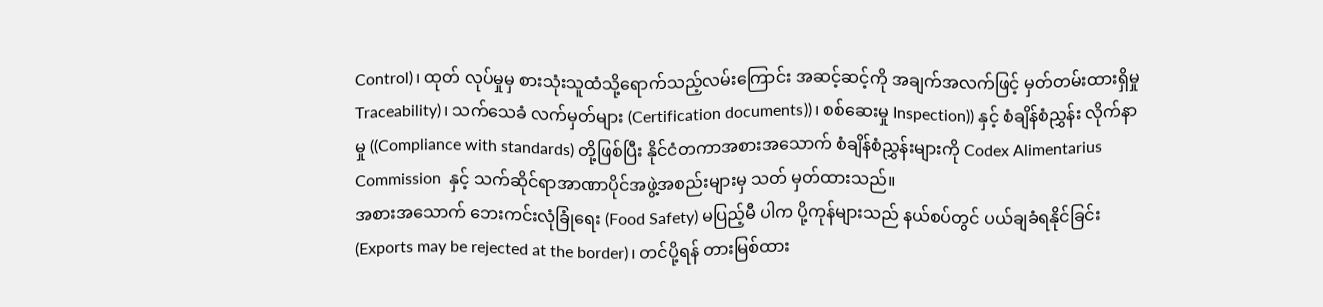Control)၊ ထုတ် လုပ်မှုမှ စားသုံးသူထံသို့ရောက်သည့်လမ်းကြောင်း အဆင့်ဆင့်ကို အချက်အလက်ဖြင့် မှတ်တမ်းထားရှိမှု  Traceability)၊ သက်သေခံ လက်မှတ်များ (Certification documents))၊ စစ်ဆေးမှု Inspection)) နှင့် စံချိန်စံညွှန်း လိုက်နာမှု ((Compliance with standards) တို့ဖြစ်ပြီး နိုင်ငံတကာအစားအသောက် စံချိန်စံညွှန်းများကို Codex Alimentarius Commission  နှင့် သက်ဆိုင်ရာအာဏာပိုင်အဖွဲ့အစည်းများမှ သတ် မှတ်ထားသည်။
အစားအသောက် ဘေးကင်းလုံခြုံရေး (Food Safety) မပြည့်မီ ပါက ပို့ကုန်များသည် နယ်စပ်တွင် ပယ်ချခံရနိုင်ခြင်း (Exports may be rejected at the border)၊ တင်ပို့ရန် တားမြစ်ထား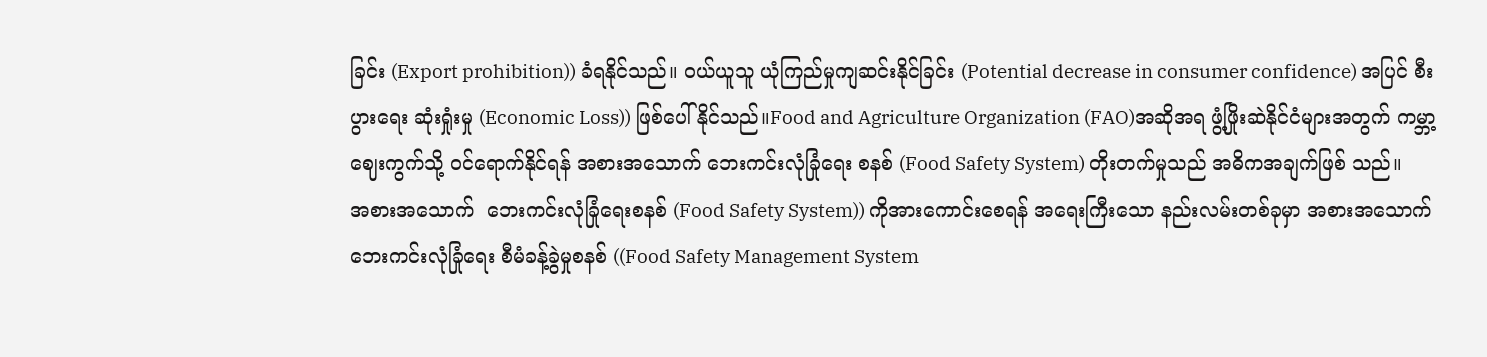ခြင်း (Export prohibition)) ခံရနိုင်သည်။ ဝယ်ယူသူ ယုံကြည်မှုကျဆင်းနိုင်ခြင်း (Potential decrease in consumer confidence) အပြင် စီးပွားရေး ဆုံးရှုံးမှု (Economic Loss)) ဖြစ်ပေါ်နိုင်သည်။Food and Agriculture Organization (FAO)အဆိုအရ ဖွံ့ဖြိုးဆဲနိုင်ငံများအတွက် ကမ္ဘာ့ ဈေးကွက်သို့ ဝင်ရောက်နိုင်ရန် အစားအသောက် ဘေးကင်းလုံခြုံရေး စနစ် (Food Safety System) တိုးတက်မှုသည် အဓိကအချက်ဖြစ် သည်။
အစားအသောက်  ဘေးကင်းလုံခြုံရေးစနစ် (Food Safety System)) ကိုအားကောင်းစေရန် အရေးကြီးသော နည်းလမ်းတစ်ခုမှာ အစားအသောက်ဘေးကင်းလုံခြုံရေး စီမံခန့်ခွဲမှုစနစ် ((Food Safety Management System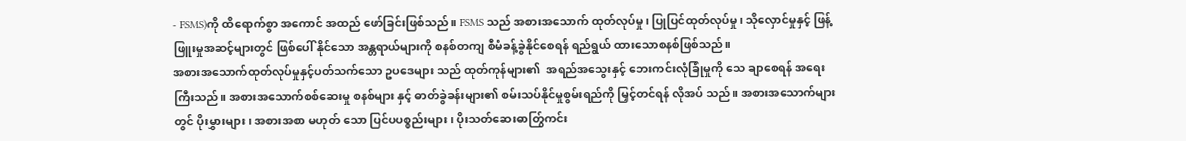- FSMS)ကို ထိရောက်စွာ အကောင် အထည် ဖော်ခြင်းဖြစ်သည်။ FSMS သည် အစားအသောက် ထုတ်လုပ်မှု၊ ပြုပြင်ထုတ်လုပ်မှု၊ သိုလှောင်မှုနှင့် ဖြန့်ဖြူးမှုအဆင့်များတွင် ဖြစ်ပေါ် နိုင်သော အန္တရာယ်များကို စနစ်တကျ စီမံခန့်ခွဲနိုင်စေရန် ရည်ရွယ် ထားသောစနစ်ဖြစ်သည်။
အစားအသောက်ထုတ်လုပ်မှုနှင့်ပတ်သက်သော ဥပဒေများ သည် ထုတ်ကုန်များ၏  အရည်အသွေးနှင့် ဘေးကင်းလုံခြုံမှုကို သေ ချာစေရန် အရေးကြီးသည်။ အစားအသောက်စစ်ဆေးမှု စနစ်များ နှင့် ဓာတ်ခွဲခန်းများ၏ စမ်းသပ်နိုင်မှုစွမ်းရည်ကို မြှင့်တင်ရန် လိုအပ် သည်။ အစားအသောက်များတွင် ပိုးမွှားများ၊ အစားအစာ မဟုတ် သော ပြင်ပပစ္စည်းများ၊ ပိုးသတ်ဆေးဓာတြွ်ကင်း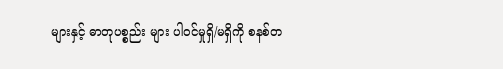များနှင့် ဓာတုပစ္စည်း များ ပါဝင်မှုရှိ/မရှိကို စနစ်တ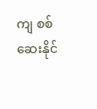ကျ စစ်ဆေးနိုင်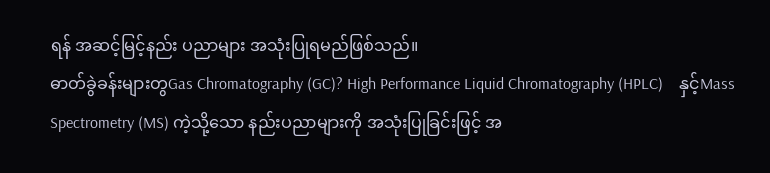ရန် အဆင့်မြင့်နည်း ပညာများ အသုံးပြုရမည်ဖြစ်သည်။
ဓာတ်ခွဲခန်းများတွGas Chromatography (GC)? High Performance Liquid Chromatography (HPLC)    နှင့်Mass Spectrometry (MS) ကဲ့သို့သော နည်းပညာများကို အသုံးပြုခြင်းဖြင့် အ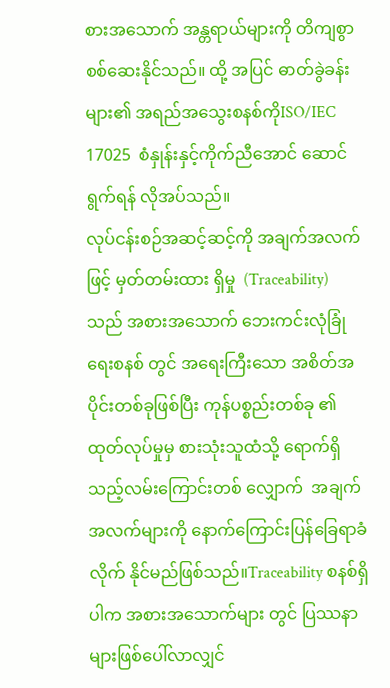စားအသောက် အန္တရာယ်များကို တိကျစွာစစ်ဆေးနိုင်သည်။ ထို့ အပြင် ဓာတ်ခွဲခန်းများ၏ အရည်အသွေးစနစ်ကိုISO/IEC 17025  စံနှုန်းနှင့်ကိုက်ညီအောင် ဆောင်ရွက်ရန် လိုအပ်သည်။
လုပ်ငန်းစဉ်အဆင့်ဆင့်ကို အချက်အလက်ဖြင့် မှတ်တမ်းထား ရှိမှု  (Traceability) သည် အစားအသောက် ဘေးကင်းလုံခြုံရေးစနစ် တွင် အရေးကြီးသော အစိတ်အပိုင်းတစ်ခုဖြစ်ပြီး ကုန်ပစ္စည်းတစ်ခု ၏ ထုတ်လုပ်မှုမှ စားသုံးသူထံသို့ ရောက်ရှိသည့်လမ်းကြောင်းတစ် လျှောက်  အချက်အလက်များကို နောက်ကြောင်းပြန်ခြေရာခံလိုက် နိုင်မည်ဖြစ်သည်။Traceability စနစ်ရှိပါက အစားအသောက်များ တွင် ပြဿနာများဖြစ်ပေါ်လာလျှင်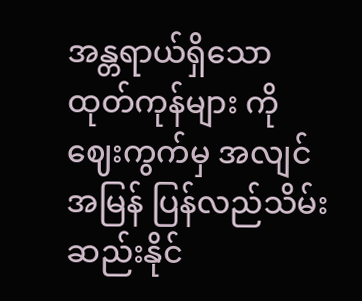အန္တရာယ်ရှိသော ထုတ်ကုန်များ ကို ဈေးကွက်မှ အလျင်အမြန် ပြန်လည်သိမ်းဆည်းနိုင်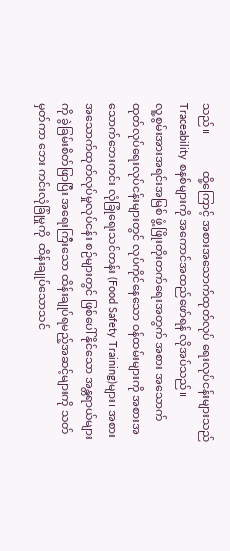သည်။             ထို့ကြောင့် အစားအသောက်ထုတ်လုပ် ရေးလုပ်ငန်းများသည်Traceability စနစ်များကို အကောင်အထည်ဖော်ရန် လိုအပ်သည်။
လူ့စွမ်းအားအရင်းအမြစ် ဖွံ့ဖြိုးတိုးတက်ရေးအတွက် အစား အသောက်   ထုတ်လုပ်ရေးလုပ်ငန်းများတွင် လုပ်ကိုင်နေသော ဝန်ထမ်းများကို အစားအသောက်ဘေးကင်း လုံခြုံရေးသင်တန်း (Food Safety Training)များ၊ အစားအသောက်ထုတ်လုပ်မှုလုပ်ငန်း စဉ်များတွင် ဖြစ်ပေါ်နိုင်သော အန္တရာယ်များကို ခွဲခြမ်းစိတ်ဖြာပြီး အရေးကြီးသော ထိန်းချုပ်ရမည့်အဆင့်များကို သတ်မှတ်ကာ ဘေး ကင်းလုံခြုံမှုကို  ထိန်းချုပ်သောသင်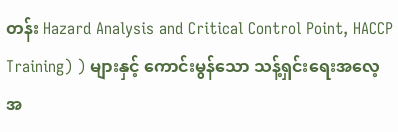တန်း Hazard Analysis and Critical Control Point, HACCP Training) ) များနှင့် ကောင်းမွန်သော သန့်ရှင်းရေးအလေ့အ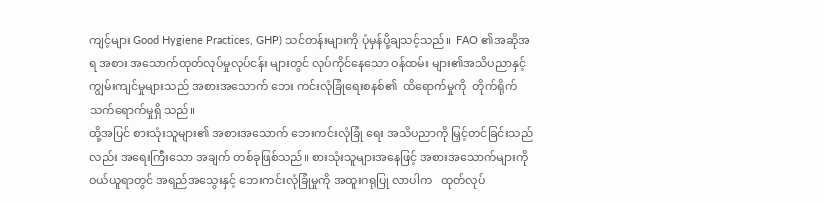ကျင့်များ Good Hygiene Practices, GHP) သင်တန်းများကို ပုံမှန်ပို့ချသင့်သည်။  FAO ၏အဆိုအရ အစား အသောက်ထုတ်လုပ်မှုလုပ်ငန်း များတွင် လုပ်ကိုင်နေသော ဝန်ထမ်း များ၏အသိပညာနှင့် ကျွမ်းကျင်မှုများသည် အစားအသောက် ဘေး ကင်းလုံခြုံရေးစနစ်၏  ထိရောက်မှုကို  တိုက်ရိုက်သက်ရောက်မှုရှိ သည်။
ထို့အပြင် စားသုံးသူများ၏ အစားအသောက် ဘေးကင်းလုံခြုံ ရေး အသိပညာကို မြှင့်တင်ခြင်းသည်လည်း အရေးကြီးသော အချက် တစ်ခုဖြစ်သည်။ စားသုံးသူများအနေဖြင့် အစားအသောက်များကို ဝယ်ယူရာတွင် အရည်အသွေးနှင့် ဘေးကင်းလုံခြုံမှုကို အထူးဂရုပြု လာပါက   ထုတ်လုပ်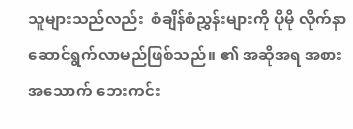သူများသည်လည်း  စံချိန်စံညွှန်းများကို ပိုမို လိုက်နာ ဆောင်ရွက်လာမည်ဖြစ်သည်။ ၏ အဆိုအရ အစား အသောက် ဘေးကင်း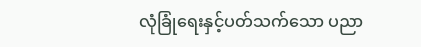လုံခြုံရေးနှင့်ပတ်သက်သော ပညာ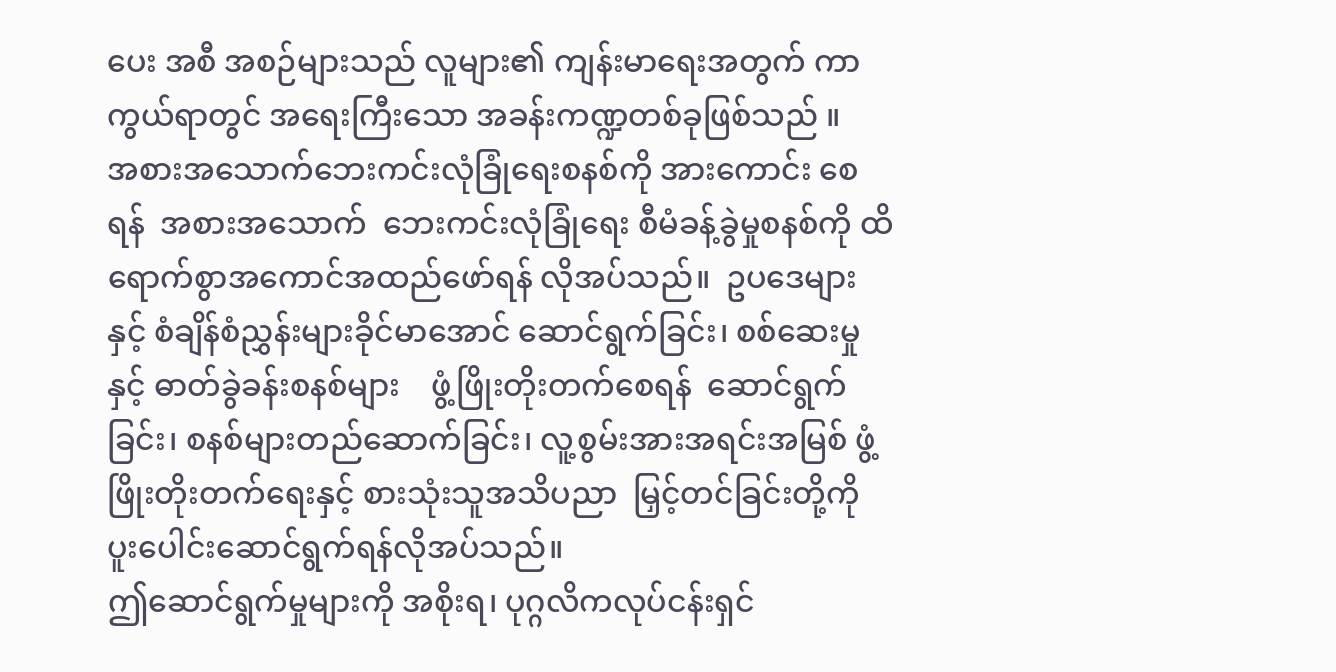ပေး အစီ အစဉ်များသည် လူများ၏ ကျန်းမာရေးအတွက် ကာကွယ်ရာတွင် အရေးကြီးသော အခန်းကဏ္ဍတစ်ခုဖြစ်သည် ။
အစားအသောက်ဘေးကင်းလုံခြုံရေးစနစ်ကို အားကောင်း စေရန်  အစားအသောက်  ဘေးကင်းလုံခြုံရေး စီမံခန့်ခွဲမှုစနစ်ကို ထိရောက်စွာအကောင်အထည်ဖော်ရန် လိုအပ်သည်။  ဥပဒေများ နှင့် စံချိန်စံညွှန်းများခိုင်မာအောင် ဆောင်ရွက်ခြင်း၊ စစ်ဆေးမှုနှင့် ဓာတ်ခွဲခန်းစနစ်များ    ဖွံ့ဖြိုးတိုးတက်စေရန်  ဆောင်ရွက်ခြင်း၊ စနစ်များတည်ဆောက်ခြင်း၊ လူ့စွမ်းအားအရင်းအမြစ် ဖွံ့ဖြိုးတိုးတက်ရေးနှင့် စားသုံးသူအသိပညာ  မြှင့်တင်ခြင်းတို့ကို  ပူးပေါင်းဆောင်ရွက်ရန်လိုအပ်သည်။
ဤဆောင်ရွက်မှုများကို အစိုးရ၊ ပုဂ္ဂလိကလုပ်ငန်းရှင်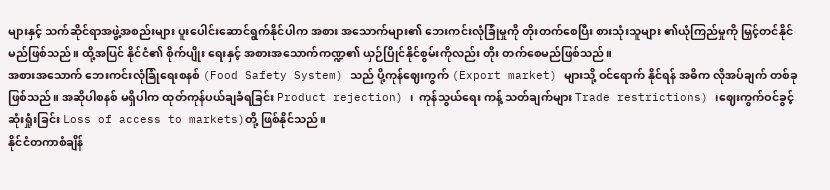များနှင့် သက်ဆိုင်ရာအဖွဲ့အစည်းများ ပူးပေါင်းဆောင်ရွက်နိုင်ပါက အစား အသောက်များ၏ ဘေးကင်းလုံခြုံမှုကို တိုးတက်စေပြီး စားသုံးသူများ ၏ယုံကြည်မှုကို မြှင့်တင်နိုင်မည်ဖြစ်သည်။ ထို့အပြင် နိုင်ငံ၏ စိုက်ပျိုး ရေးနှင့် အစားအသောက်ကဏ္ဍ၏ ယှဉ်ပြိုင်နိုင်စွမ်းကိုလည်း တိုး တက်စေမည်ဖြစ်သည်။
အစားအသောက် ဘေးကင်းလုံခြုံရေးစနစ် (Food Safety System) သည် ပို့ကုန်ဈေးကွက် (Export market) များသို့ ဝင်ရောက် နိုင်ရန် အဓိက လိုအပ်ချက် တစ်ခုဖြစ်သည်။ အဆိုပါစနစ် မရှိပါက ထုတ်ကုန်ပယ်ချခံရခြင်း Product rejection) ၊  ကုန်သွယ်ရေး ကန့် သတ်ချက်များ Trade restrictions) ၊ဈေးကွက်ဝင်ခွင့် ဆုံးရှုံးခြင်း Loss of access to markets)တို့ ဖြစ်နိုင်သည်။
နိုင်ငံတကာစံချိန်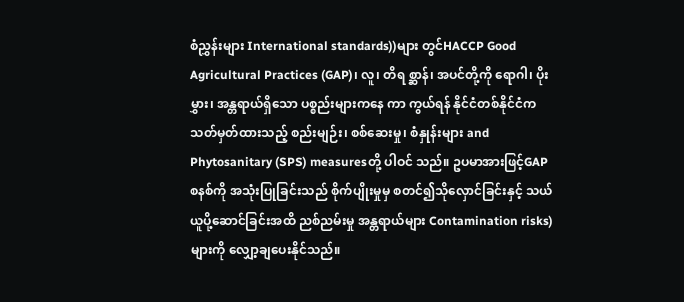စံညွှန်းများ International standards))များ တွင်HACCP Good Agricultural Practices (GAP)၊ လူ၊ တိရ စ္ဆာန်၊ အပင်တို့ကို ရောဂါ၊ ပိုးမွှား၊ အန္တရာယ်ရှိသော ပစ္စည်းများကနေ ကာ ကွယ်ရန် နိုင်ငံတစ်နိုင်ငံကသတ်မှတ်ထားသည့် စည်းမျဉ်း၊ စစ်ဆေးမှု၊ စံနှုန်းများ and Phytosanitary (SPS) measuresတို့ ပါဝင် သည်။ ဥပမာအားဖြင့်GAP စနစ်ကို အသုံးပြုခြင်းသည် စိုက်ပျိုးမှုမှ စတင်၍သိုလှောင်ခြင်းနှင့် သယ်ယူပို့ဆောင်ခြင်းအထိ ညစ်ညမ်းမှု အန္တရာယ်များ Contamination risks) များကို လျှော့ချပေးနိုင်သည်။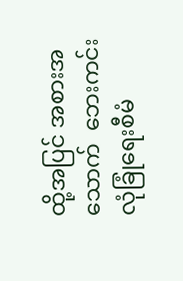ထို့အပြင် အစားအသောက်  ဘေးကင်းလုံခြုံရေးစီမံ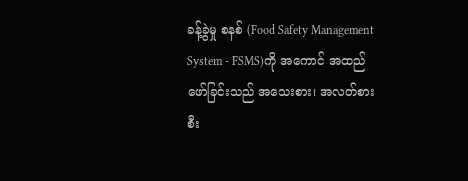ခန့်ခွဲမှု စနစ် (Food Safety Management System - FSMS)ကို အကောင် အထည်ဖော်ခြင်းသည် အသေးစား၊ အလတ်စား စီး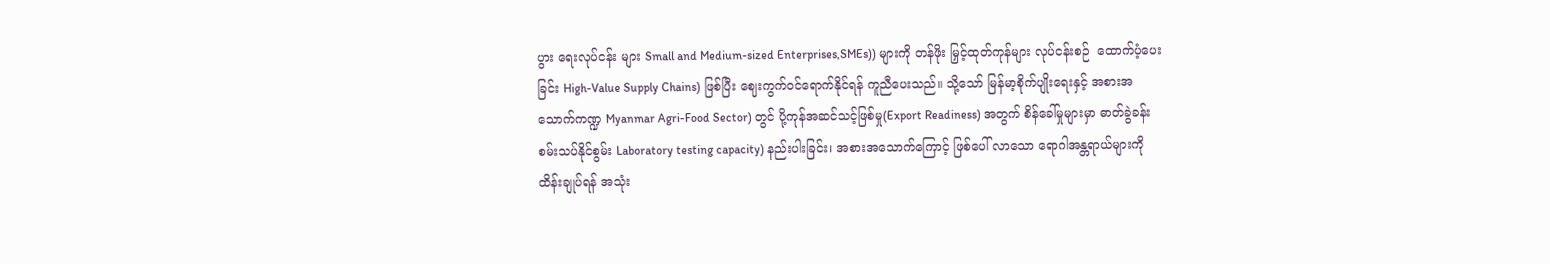ပွား ရေးလုပ်ငန်း များ Small and Medium-sized Enterprises,SMEs)) များကို တန်ဖိုး မြှင့်ထုတ်ကုန်များ လုပ်ငန်းစဉ်  ထောက်ပံ့ပေးခြင်း High-Value Supply Chains) ဖြစ်ပြီး ဈေးကွက်ဝင်ရောက်နိုင်ရန် ကူညီပေးသည်။ သို့သော် မြန်မာ့စိုက်ပျိုးရေးနှင့် အစားအသောက်ကဏ္ဍ Myanmar Agri-Food Sector) တွင် ပို့ကုန်အဆင်သင့်ဖြစ်မှု(Export Readiness) အတွက် စိန်ခေါ်မှုများမှာ ဓာတ်ခွဲခန်းစမ်းသပ်နိုင်စွမ်း Laboratory testing capacity) နည်းပါးခြင်း၊ အစားအသောက်ကြောင့် ဖြစ်ပေါ် လာသော ရောဂါအန္တရာယ်များကို ထိန်းချုပ်ရန် အသုံး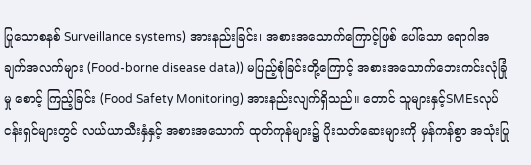ပြုသောစနစ် Surveillance systems) အားနည်းခြင်း၊ အစားအသောက်ကြောင့်ဖြစ် ပေါ်သော ရောဂါအချက်အလက်များ (Food-borne disease data)) မပြည့်စုံခြင်းတို့ကြောင့် အစားအသောက်ဘေးကင်းလုံခြုံမှု စောင့် ကြည့်ခြင်း (Food Safety Monitoring) အားနည်းလျက်ရှိသည်။ တောင် သူများနှင့်SMEsလုပ်ငန်းရှင်များတွင် လယ်ယာသီးနှံနှင့် အစားအသောက် ထုတ်ကုန်များ၌ ပိုးသတ်ဆေးများကို မှန်ကန်စွာ အသုံးပြု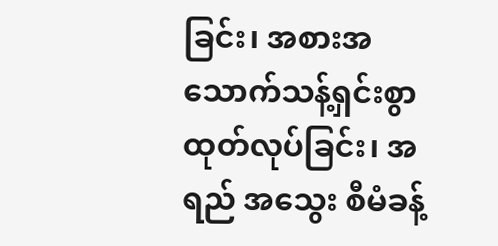ခြင်း၊ အစားအသောက်သန့်ရှင်းစွာ ထုတ်လုပ်ခြင်း၊ အရည် အသွေး စီမံခန့်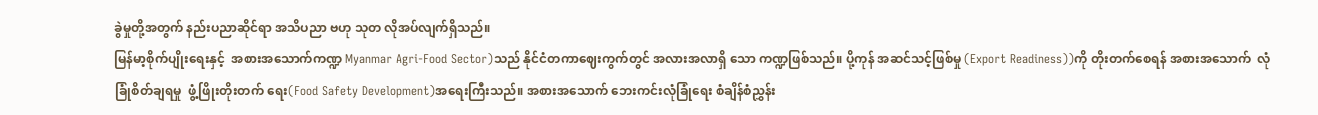ခွဲမှုတို့အတွက် နည်းပညာဆိုင်ရာ အသိပညာ ဗဟု သုတ လိုအပ်လျက်ရှိသည်။
မြန်မာ့စိုက်ပျိုးရေးနှင့်  အစားအသောက်ကဏ္ဍ Myanmar Agri-Food Sector)သည် နိုင်ငံတကာဈေးကွက်တွင် အလားအလာရှိ သော ကဏ္ဍဖြစ်သည်။ ပို့ကုန် အဆင်သင့်ဖြစ်မှု (Export Readiness))ကို တိုးတက်စေရန် အစားအသောက်  လုံခြုံစိတ်ချရမှု  ဖွံ့ဖြိုးတိုးတက် ရေး(Food Safety Development)အရေးကြီးသည်။ အစားအသောက် ဘေးကင်းလုံခြုံရေး စံချိန်စံညွှန်း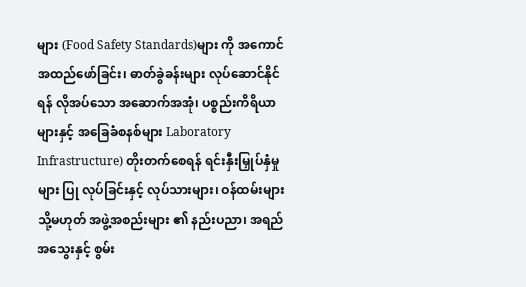များ (Food Safety Standards)များ ကို အကောင်အထည်ဖော်ခြင်း၊ ဓာတ်ခွဲခန်းများ လုပ်ဆောင်နိုင်ရန် လိုအပ်သော အဆောက်အအုံ၊ ပစ္စည်းကိရိယာများနှင့် အခြေခံစနစ်များ Laboratory Infrastructure) တိုးတက်စေရန် ရင်းနှီးမြှုပ်နှံမှုများ ပြု လုပ်ခြင်းနှင့် လုပ်သားများ၊ ဝန်ထမ်းများ သို့မဟုတ် အဖွဲ့အစည်းများ ၏ နည်းပညာ၊ အရည်အသွေးနှင့် စွမ်း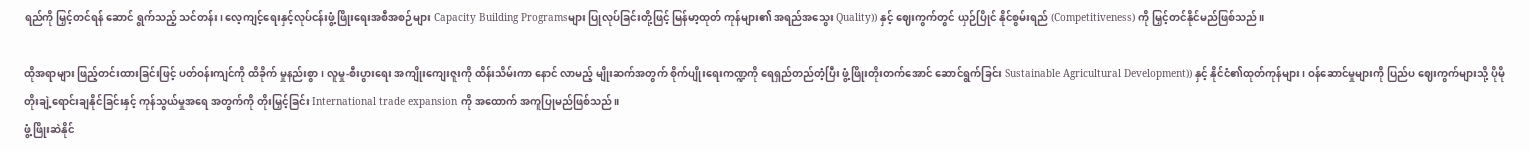ရည်ကို မြှင့်တင်ရန် ဆောင် ရွက်သည့် သင်တန်း၊ လေ့ကျင့်ရေးနှင့်လုပ်ငန်းဖွံ့ဖြိုးရေးအစီအစဉ်များ Capacity Building Programsများ ပြုလုပ်ခြင်းတို့ဖြင့် မြန်မာ့ထုတ် ကုန်များ၏ အရည်အသွေး Quality)) နှင့် ဈေးကွက်တွင် ယှဉ်ပြိုင် နိုင်စွမ်းရည် (Competitiveness) ကို မြှင့်တင်နိုင်မည်ဖြစ်သည်။

ထိုအရာများ ဖြည့်တင်းထားခြင်းဖြင့် ပတ်ဝန်းကျင်ကို ထိခိုက် မှုနည်းစွာ၊ လူမှု-စီးပွားရေး အကျိုးကျေးဇူးကို ထိန်းသိမ်းကာ နောင် လာမည့် မျိုးဆက်အတွက် စိုက်ပျိုးရေးကဏ္ဍကို ရေရှည်တည်တံ့ပြီး ဖွံ့ဖြိုးတိုးတက်အောင် ဆောင်ရွက်ခြင်း Sustainable Agricultural Development)) နှင့် နိုင်ငံ၏ထုတ်ကုန်များ၊ ဝန်ဆောင်မှုများကို ပြည်ပ ဈေးကွက်များသို့ ပိုမိုတိုးချဲ့ရောင်းချနိုင်ခြင်းနှင့် ကုန်သွယ်မှုအရေ အတွက်ကို တိုးမြှင့်ခြင်း International trade expansion ကို အထောက် အကူပြုမည်ဖြစ်သည်။
ဖွံ့ဖြိုးဆဲနိုင်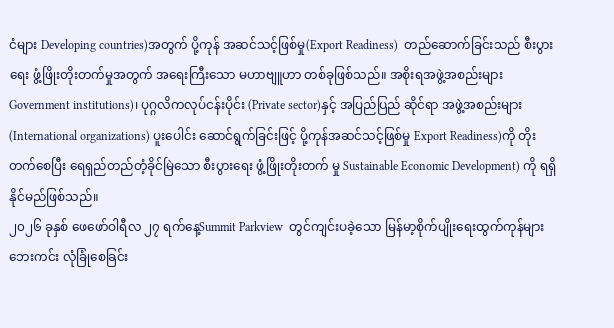ငံများ Developing countries)အတွက် ပို့ကုန် အဆင်သင့်ဖြစ်မှု(Export Readiness)  တည်ဆောက်ခြင်းသည် စီးပွားရေး ဖွံ့ဖြိုးတိုးတက်မှုအတွက် အရေးကြီးသော မဟာဗျူဟာ တစ်ခုဖြစ်သည်။ အစိုးရအဖွဲ့အစည်းများ Government institutions)၊ ပုဂ္ဂလိကလုပ်ငန်းပိုင်း (Private sector)နှင့် အပြည်ပြည် ဆိုင်ရာ အဖွဲ့အစည်းများ (International organizations) ပူးပေါင်း ဆောင်ရွက်ခြင်းဖြင့် ပို့ကုန်အဆင်သင့်ဖြစ်မှု Export Readiness)ကို တိုးတက်စေပြီး ရေရှည်တည်တံ့ခိုင်မြဲသော စီးပွားရေး ဖွံ့ဖြိုးတိုးတက် မှု Sustainable Economic Development) ကို ရရှိနိုင်မည်ဖြစ်သည်။
၂၀၂၆ ခုနှစ် ဖေဖော်ဝါရီလ ၂၇ ရက်နေ့Summit Parkview  တွင်ကျင်းပခဲ့သော မြန်မာ့စိုက်ပျိုးရေးထွက်ကုန်များ ဘေးကင်း လုံခြုံစေခြင်း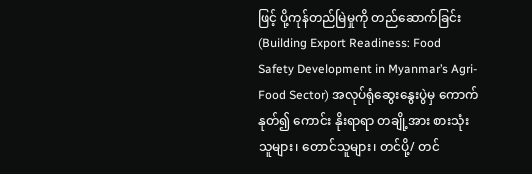ဖြင့် ပို့ကုန်တည်မြဲမှုကို တည်ဆောက်ခြင်း (Building Export Readiness: Food Safety Development in Myanmar’s Agri-Food Sector) အလုပ်ရုံဆွေးနွေးပွဲမှ ကောက်နုတ်၍ ကောင်း နိုးရာရာ တချို့အား စားသုံးသူများ၊ တောင်သူများ၊ တင်ပို့/ တင်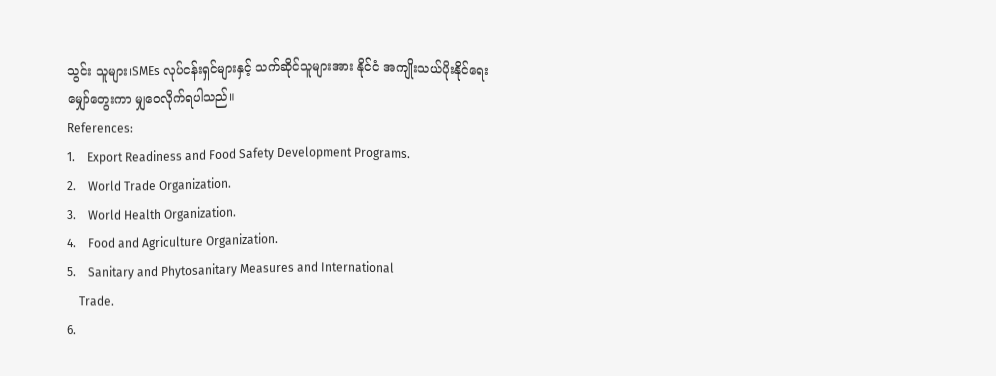သွင်း သူများ၊SMEs လုပ်ငန်းရှင်များနှင့် သက်ဆိုင်သူများအား နိုင်ငံ အကျိုးသယ်ပိုးနိုင်ရေး မျှော်တွေးကာ မျှဝေလိုက်ရပါသည်။
References:
1.    Export Readiness and Food Safety Development Programs.
2.    World Trade Organization.
3.    World Health Organization.
4.    Food and Agriculture Organization.
5.    Sanitary and Phytosanitary Measures and International
    Trade.
6.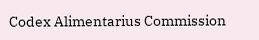Codex Alimentarius Commission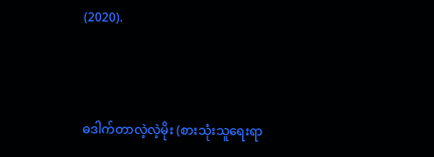(2020).



ဓဒါက်တာလဲ့လဲ့မိုး (စားသုံးသူရေးရာ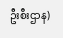ဦးစီးဌာန)